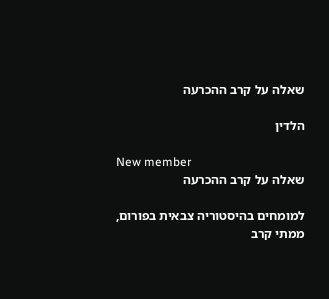שאלה על קרב ההכרעה

הלדין

New member
שאלה על קרב ההכרעה

למומחים בהיסטוריה צבאית בפורום, ממתי קרב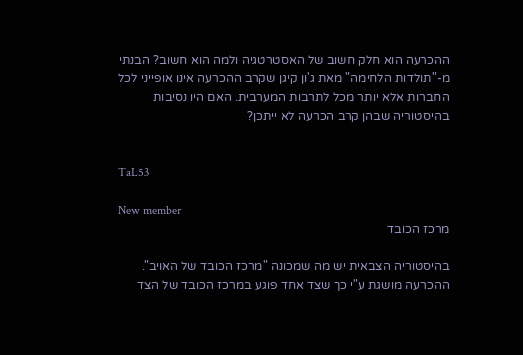ההכרעה הוא חלק חשוב של האסטרטגיה ולמה הוא חשוב? הבנתי מ-"תולדות הלחימה" מאת ג'ון קיגן שקרב ההכרעה אינו אופייני לכל החברות אלא יותר מכל לתרבות המערבית. האם היו נסיבות בהיסטוריה שבהן קרב הכרעה לא ייתכן?


TaL53

New member
מרכז הכובד

בהיסטוריה הצבאית יש מה שמכונה "מרכז הכובד של האויב". ההכרעה מושגת ע"י כך שצד אחד פוגע במרכז הכובד של הצד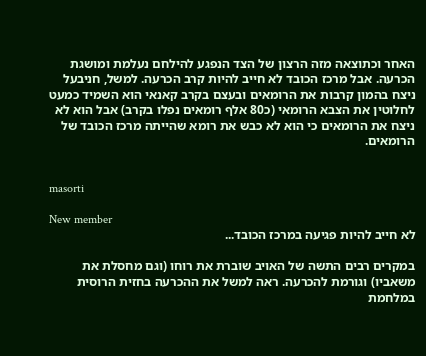האחר וכתוצאה מזה הרצון של הצד הנפגע להילחם נעלמת ומושגת הכרעה. אבל מרכז הכובד לא חייב להיות קרב הכרעה. למשל, חניבעל ניצח בהמון קרבות את הרומאים ובעצם בקרב קאנאי הוא השמיד כמעט לחלוטין את הצבא הרומאי (כ80 אלף רומאים נפלו בקרב) אבל הוא לא ניצח את הרומאים כי הוא לא כבש את רומא שהייתה מרכז הכובד של הרומאים.


masorti

New member
לא חייב להיות פגיעה במרכז הכובד...

במקרים רבים התשה של האויב שוברת את רוחו (וגם מחסלת את משאביו) וגורמת להכרעה. ראה למשל את ההכרעה בחזית הרוסית במלחמת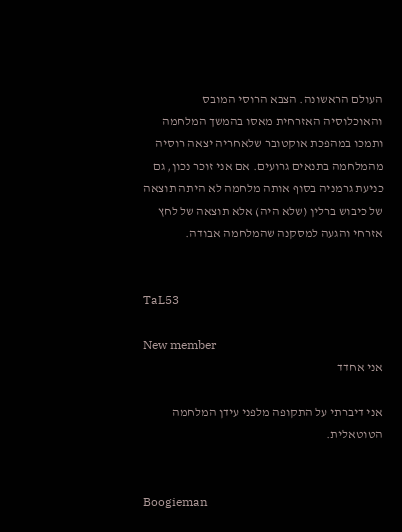העולם הראשונה. הצבא הרוסי המובס והאוכלוסיה האזרחית מאסו בהמשך המלחמה ותמכו במהפכת אוקטובר שלאחריה יצאה רוסיה מהמלחמה בתנאים גרועים. אם אני זוכר נכון, גם כניעת גרמניה בסוף אותה מלחמה לא היתה תוצאה של כיבוש ברלין (שלא היה) אלא תוצאה של לחץ אזרחי והגעה למסקנה שהמלחמה אבודה.


TaL53

New member
אני אחדד

אני דיברתי על התקופה מלפני עידן המלחמה הטוטאלית.


Boogieman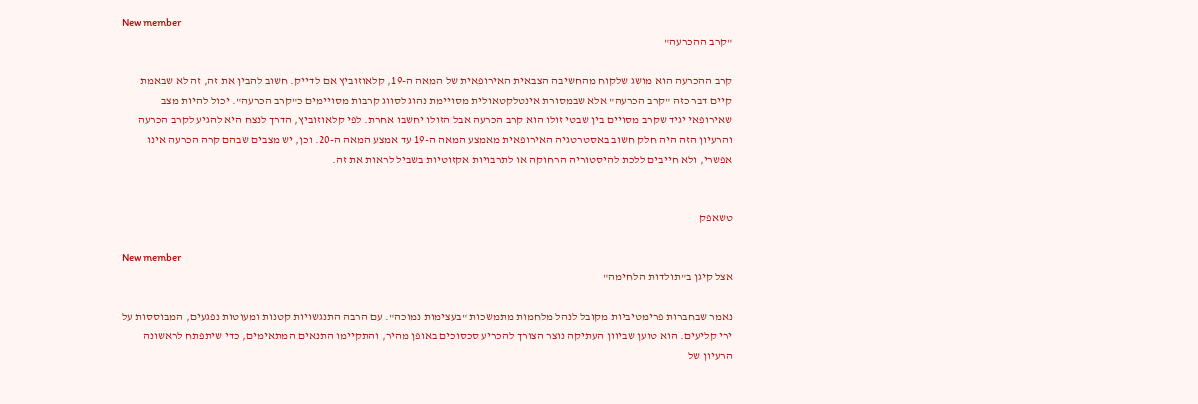New member
"קרב ההכרעה"

קרב ההכרעה הוא מושג שלקוח מהחשיבה הצבאית האירופאית של המאה ה-19, קלאוזוביץ אם לדייק. חשוב להבין את זה, זה לא שבאמת קיים דבר כזה "קרב הכרעה" אלא שבמסורת אינטלקטאולית מסויימת נהוג לסווג קרבות מסויימים כ"קרב הכרעה". יכול להיות מצב שאירופאי יגיד שקרב מסויים בין שבטי זולו הוא קרב הכרעה אבל הזולו יחשבו אחרת. לפי קלאוזוביץ, הדרך לנצח היא להגיע לקרב הכרעה והרעיון הזה היה חלק חשוב באסטרטגיה האירופאית מאמצע המאה ה-19 עד אמצע המאה ה-20. וכן, יש מצבים שבהם קרה הכרעה אינו אפשרי, ולא חייבים ללכת להיסטוריה הרחוקה או לתרבויות אקזוטיות בשביל לראות את זה.


טשאפק

New member
אצל קיגן ב"תולדות הלחימה"

נאמר שבחברות פרימטיביות מקובל לנהל מלחמות מתמשכות "בעצימות נמוכה". עם הרבה התנגשויות קטנות ומעוטות נפגעים, המבוססות על ירי קליעים. הוא טוען שביוון העתיקה נוצר הצורך להכריע סכסוכים באופן מהיר, והתקיימו התנאים המתאימים, כדי שיתפתח לראשונה הרעיון של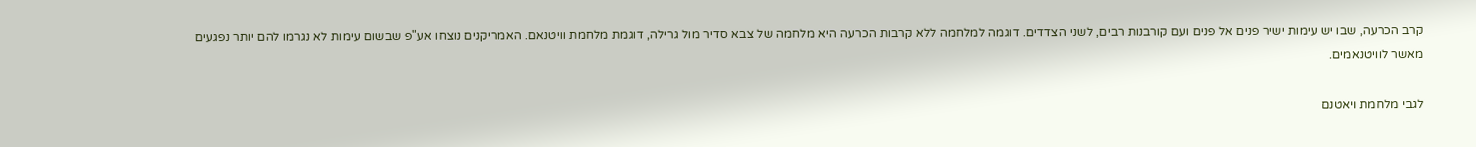קרב הכרעה, שבו יש עימות ישיר פנים אל פנים ועם קורבנות רבים, לשני הצדדים. דוגמה למלחמה ללא קרבות הכרעה היא מלחמה של צבא סדיר מול גרילה, דוגמת מלחמת וויטנאם. האמריקנים נוצחו אע"פ שבשום עימות לא נגרמו להם יותר נפגעים מאשר לוויטנאמים.

לגבי מלחמת ויאטנם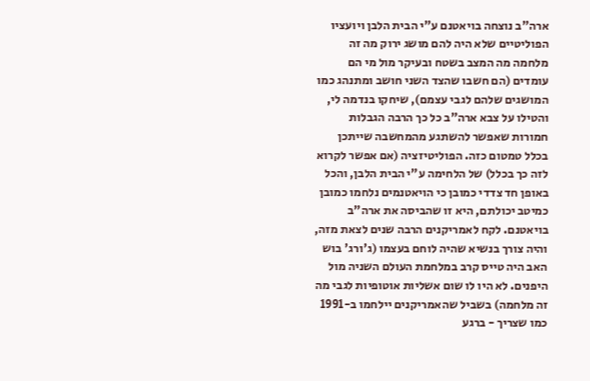ארה"ב נוצחה בויאטנם ע"י הבית הלבן ויועציו הפוליטיים שלא היה להם מושג ירוק מה זה מלחמה מה המצב בשטח ובעיקר מול מי הם עומדים (הם חשבו שהצד השני חושב ומתנהג כמו המושגים שלהם לגבי עצמם), שיחקו בנדמה לי, והטילו על צבא ארה"ב כל כך הרבה הגבלות חמורות שאפשר להשתגע מהמחשבה שייתכן בכלל טמטום כזה. הפוליטיזציה (אם אפשר לקרוא לזה כך בכלל) של הלחימה ע"י הבית הלבן, והכל באופן חד צדדי כמובן כי הויאטנמים נלחמו כמובן כמיטב יכולתם, היא זו שהביסה את ארה"ב בויאטנם. לקח לאמריקנים הרבה שנים לצאת מזה, והיה צורך בנשיא שהיה לוחם בעצמו (ג'ורג' בוש האב היה טייס קרב במלחמת העולם השניה מול היפנים. לא היו לו שום אשליות אוטופיות לגבי מה זה מלחמה) בשביל שהאמריקנים יילחמו ב-1991 כמו שצריך - ברגע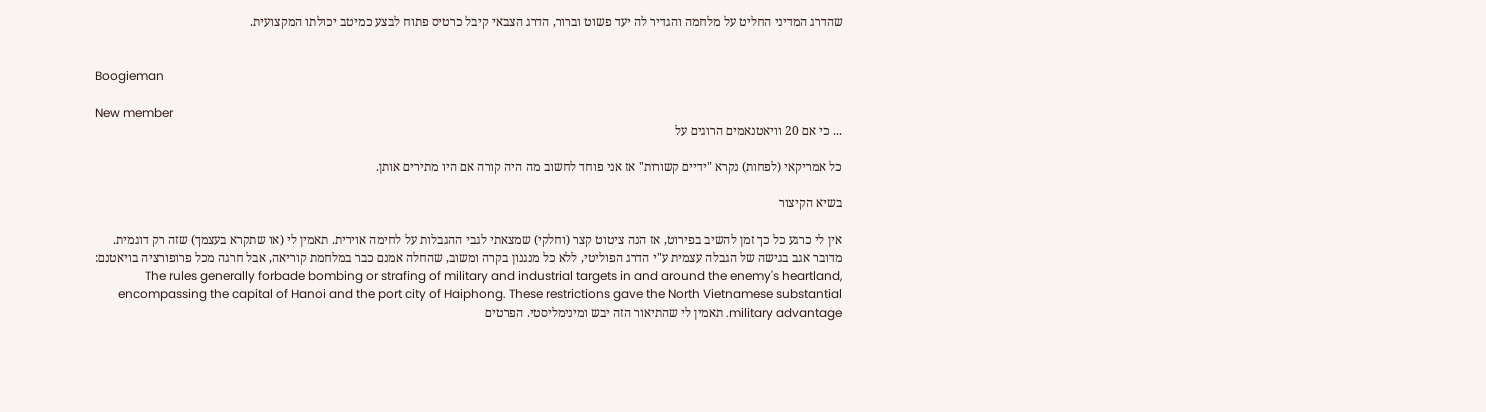שהדרג המדיני החליט על מלחמה והגדיר לה יעד פשוט וברור, הדרג הצבאי קיבל כרטיס פתוח לבצע כמיטב יכולתו המקצועית.


Boogieman

New member
... כי אם 20 וויאטנאמים הרוגים על

כל אמריקאי (לפחות) נקרא "ידיים קשורות" אז אני פוחד לחשוב מה היה קורה אם היו מתירים אותן.

בשיא הקיצור

אין לי כרגע כל כך זמן להשיב בפירוט, אז הנה ציטוט קצר (וחלקי) שמצאתי לגבי ההגבלות על לחימה אוירית. תאמין לי (או שתקרא בעצמך) שזה רק דוגמית. מדובר אגב בגישה של הגבלה עצמית ע"י הדרג הפוליטי, ללא כל מנגנון בקרה ומשוב, שהחלה אמנם כבר במלחמת קוריאה, אבל חרגה מכל פרופורציה בויאטנם: The rules generally forbade bombing or strafing of military and industrial targets in and around the enemy's heartland, encompassing the capital of Hanoi and the port city of Haiphong. These restrictions gave the North Vietnamese substantial military advantage. תאמין לי שהתיאור הזה יבש ומינימליסטי. הפרטים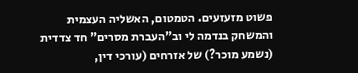פשוט מזעזעים. הטמטום, האשליה העצמית והמשחק בנדמה לי וב"העברת מסרים" חד צדדית (נשמע מוכר?) של אזרחים (עורכי דין,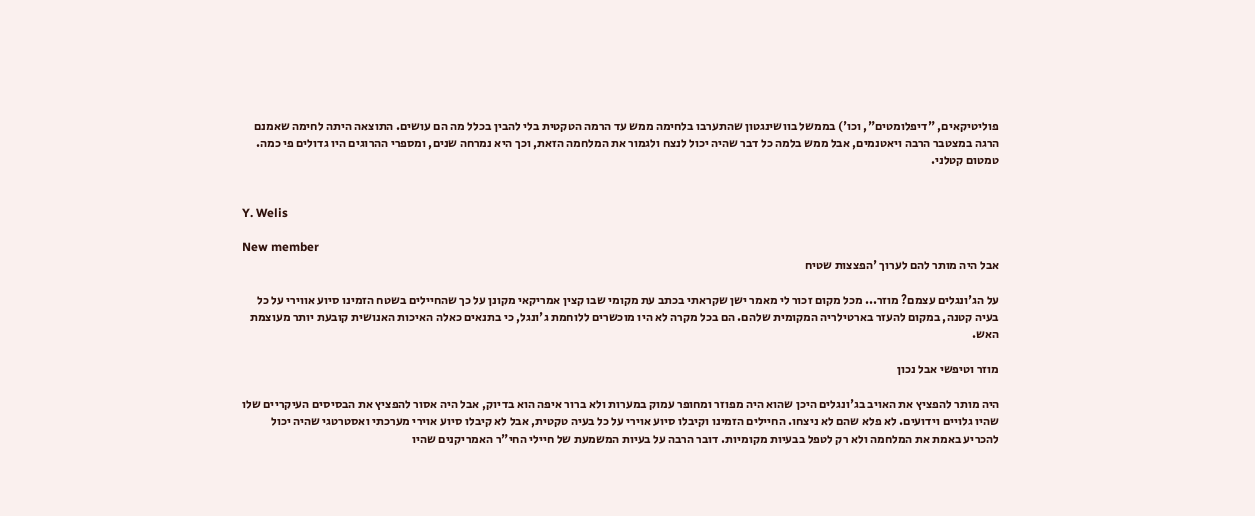פוליטיקאים, "דיפלומטים", וכו') בממשל בוושינגטון שהתערבו בלחימה ממש עד הרמה הטקטית בלי להבין בכלל מה הם עושים. התוצאה היתה לחימה שאמנם הרגה במצטבר הרבה ויאטנמים, אבל ממש בלמה כל דבר שהיה יכול לנצח ולגמור את המלחמה הזאת, וכך היא נמרחה שנים, ומספרי ההרוגים היו גדולים פי כמה. טמטום קטלני.


Y. Welis

New member
אבל היה מותר להם לערוך 'הפצצות שטיח

על הג'ונגלים עצמם? מוזר... מכל מקום זכור לי מאמר ישן שקראתי בכתב עת מקומי שבו קצין אמריקאי מקונן על כך שהחיילים בשטח הזמינו סיוע אווירי על כל בעיה קטנה, במקום להעזר בארטילריה המקומית שלהם. הם בכל מקרה לא היו מוכשרים ללוחמת ג'ונגל, כי בתנאים כאלה האיכות האנושית קובעת יותר מעוצמת האש.

מוזר וטיפשי אבל נכון

היה מותר להפציץ את האויב בג'ונגלים היכן שהוא היה מפוזר ומחופר עמוק במערות ולא ברור איפה הוא בדיוק, אבל היה אסור להפציץ את הבסיסים העיקריים שלו שהיו גלויים וידועים. לא פלא שהם לא ניצחו. החיילים הזמינו וקיבלו סיוע אוירי על כל בעיה טקטית, אבל לא קיבלו סיוע אוירי מערכתי ואסטרטגי שהיה יכול להכריע באמת את המלחמה ולא רק לטפל בבעיות מקומיות. דובר הרבה על בעיות המשמעת של חיילי החי"ר האמריקנים שהיו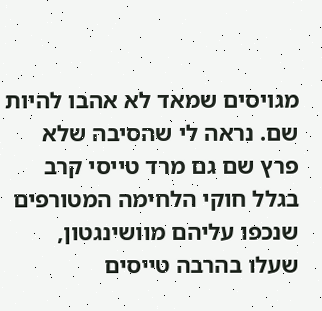מגויסים שמאד לא אהבו להיות שם. נראה לי שהסיבה שלא פרץ שם גם מרד טייסי קרב בגלל חוקי הלחימה המטורפים שנכפו עליהם מוושינגטון, שעלו בהרבה טייסים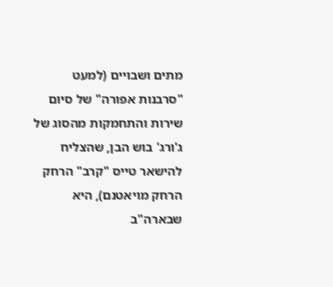מתים ושבויים (למעט "סרבנות אפורה" של סיום שירות והתחמקות מהסוג של ג'ורג' בוש הבן, שהצליח להישאר טייס "קרב" הרחק הרחק מויאטנם), היא שבארה"ב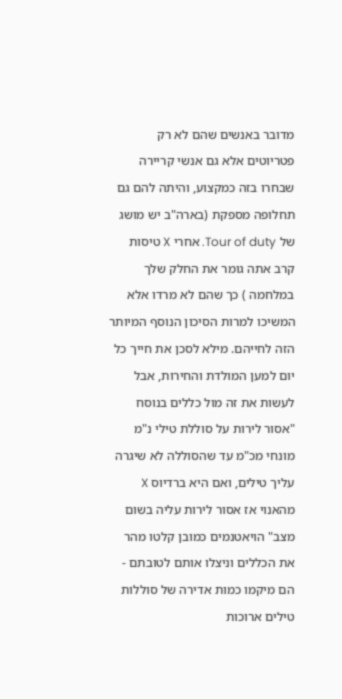מדובר באנשים שהם לא רק פטריוטים אלא גם אנשי קריירה שבחרו בזה כמקצוע, והיתה להם גם תחלופה מספקת (בארה"ב יש מושג של Tour of duty. אחרי X טיסות קרב אתה גומר את החלק שלך במלחמה ) כך שהם לא מרדו אלא המשיכו למרות הסיכון הנוסף המיותר הזה לחייהם. מילא לסכן את חייך כל יום למען המולדת והחירות, אבל לעשות את זה מול כללים בנוסח "אסור לירות על סוללת טילי נ"מ מונחי מכ"מ עד שהסוללה לא שיגרה עליך טילים, ואם היא ברדיוס X מהאנוי אז אסור לירות עליה בשום מצב" הויאטנמים כמובן קלטו מהר את הכללים וניצלו אותם לטובתם - הם מיקמו כמות אדירה של סוללות טילים ארוכות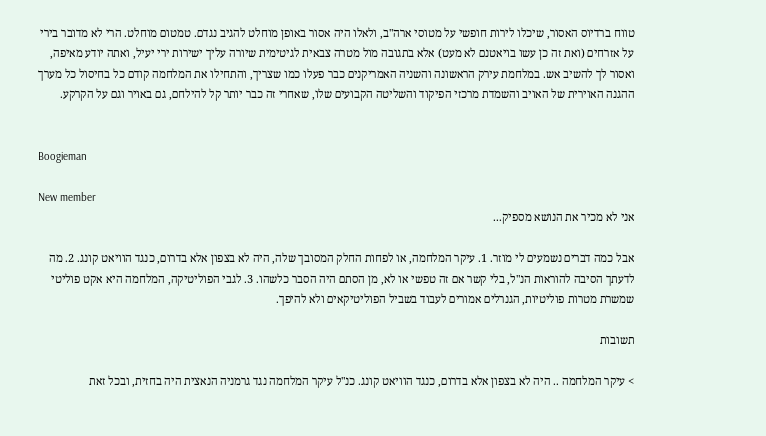טווח ברדיוס האסור, שיכלו לירות חופשי על מטוסי ארה"ב, ולאלו היה אסור באופן מוחלט להגיב נגדם. טמטום מוחלט. הרי לא מדובר בירי על אזרחים (ואת זה כן עשו בויאטנם לא מעט) אלא בתגובה מול מטרה צבאית לגיטימית שיורה עליך ישירות ירי יעיל, ואתה יודע מאיפה, ואסור לך להשיב אש. במלחמת עירק הראשונה והשניה האמריקנים כבר פעלו כמו שצריך, והתחילו את המלחמה קודם כל בחיסול כל מערך ההגנה האוירית של האויב והשמדת מרכזי הפיקוד והשליטה הקבועים שלו, שאחרי זה כבר יותר קל להילחם, גם באויר וגם על הקרקע.


Boogieman

New member
אני לא מכיר את הנושא מספיק...

אבל כמה דברים נשמעים לי מוזר. 1. עיקר המלחמה, או לפחות החלק המסובך שלה, היה לא בצפון אלא בדרום, כנגד הוויאט קונג. 2. מה לדעתך הסיבה להוראות הנ"ל, בלי קשר אם זה טפשי או לא, מן הסתם היה הסבר כלשהו. 3. לגבי הפוליטיקה, המלחמה היא אקט פוליטי שמשרת מטרות פוליטיות, הגנרלים אמורים לעבוד בשביל הפוליטיקאים ולא להיפך.

תשובות

> עיקר המלחמה .. היה לא בצפון אלא בדרום, כנגד הוויאט קונג. כנ"ל עיקר המלחמה נגד גרמניה הנאצית היה בחזית, ובכל זאת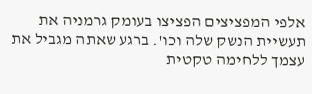אלפי המפציצים הפציצו בעומק גרמניה את תעשיית הנשק שלה וכו'. ברגע שאתה מגביל את עצמך ללחימה טקטית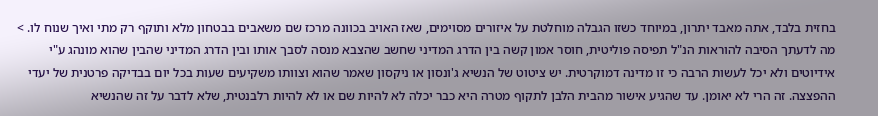בחזית בלבד, אתה מאבד יתרון, במיוחד כשזו הגבלה מוחלטת על איזורים מסוימים, שאז האויב בכוונה מרכז שם משאבים בבטחון מלא ותוקף רק מתי ואיך שנוח לו. > מה לדעתך הסיבה להוראות הנ"ל תפיסה פוליטית, חוסר אמון קשה בין הדרג המדיני שחשב שהצבא מנסה לסבך אותו ובין הדרג המדיני שהבין שהוא מונהג ע"י אידיוטים ולא יכל לעשות הרבה כי זו מדינה דמוקרטית. יש ציטוט של הנשיא ג'ונסון או ניקסון שאמר שהוא וצוותו משקיעים שעות בכל יום בבדיקה פרטנית של יעדי ההפצצה. זה הרי לא יאומן. עד שהגיע אישור מהבית הלבן לתקוף מטרה היא כבר יכלה לא להיות שם או לא להיות רלבנטית, שלא לדבר על זה שהנשיא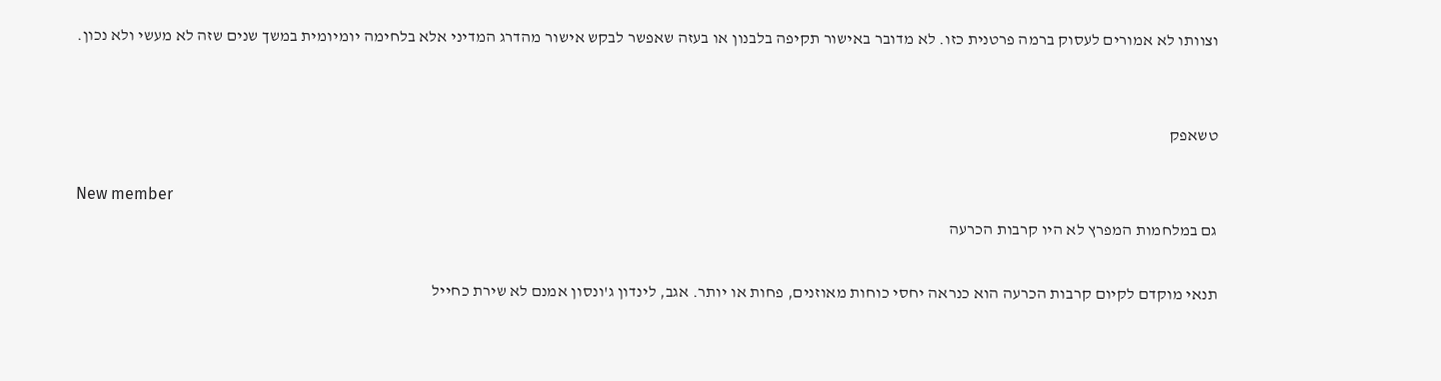וצוותו לא אמורים לעסוק ברמה פרטנית כזו. לא מדובר באישור תקיפה בלבנון או בעזה שאפשר לבקש אישור מהדרג המדיני אלא בלחימה יומיומית במשך שנים שזה לא מעשי ולא נכון.


טשאפק

New member
גם במלחמות המפרץ לא היו קרבות הכרעה

תנאי מוקדם לקיום קרבות הכרעה הוא כנראה יחסי כוחות מאוזנים, פחות או יותר. אגב, לינדון ג'ונסון אמנם לא שירת כחייל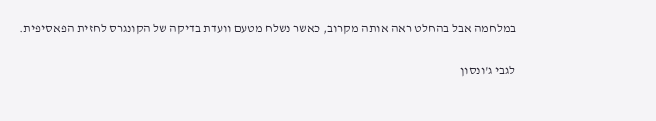במלחמה אבל בהחלט ראה אותה מקרוב, כאשר נשלח מטעם וועדת בדיקה של הקונגרס לחזית הפאסיפית.

לגבי ג'ונסון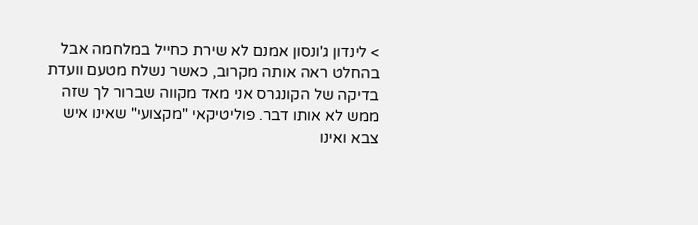> לינדון ג'ונסון אמנם לא שירת כחייל במלחמה אבל בהחלט ראה אותה מקרוב, כאשר נשלח מטעם וועדת בדיקה של הקונגרס אני מאד מקווה שברור לך שזה ממש לא אותו דבר. פוליטיקאי "מקצועי" שאינו איש צבא ואינו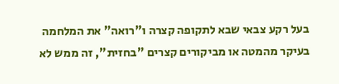בעל רקע צבאי שבא לתקופה קצרה ו"רואה" את המלחמה בעיקר מהמטה או מביקורים קצרים "בחזית", זה ממש לא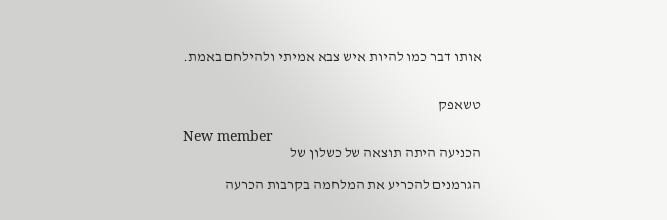אותו דבר כמו להיות איש צבא אמיתי ולהילחם באמת.


טשאפק

New member
הכניעה היתה תוצאה של כשלון של

הגרמנים להכריע את המלחמה בקרבות הכרעה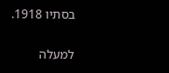בסתיו 1918.

למעלה